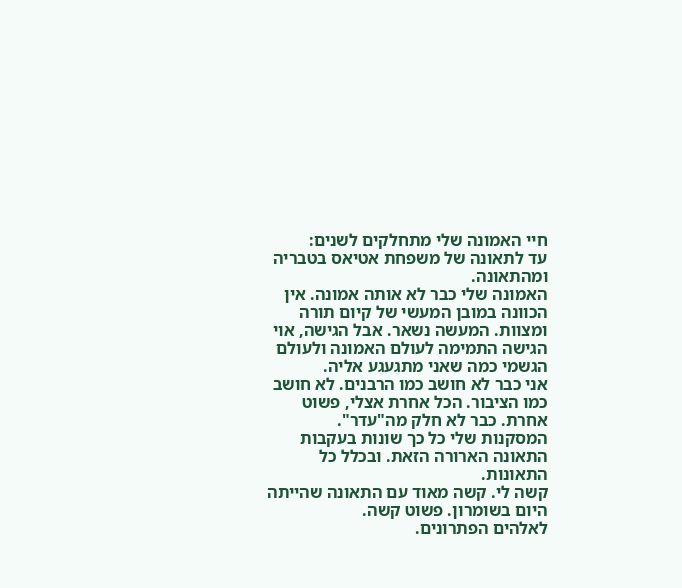חיי האמונה שלי מתחלקים לשנים:
עד לתאונה של משפחת אטיאס בטבריה ומהתאונה.
האמונה שלי כבר לא אותה אמונה. אין הכוונה במובן המעשי של קיום תורה ומצוות. המעשה נשאר. אבל הגישה, אוי הגישה התמימה לעולם האמונה ולעולם הגשמי כמה שאני מתגעגע אליה.
אני כבר לא חושב כמו הרבנים. לא חושב כמו הציבור. הכל אחרת אצלי, פשוט אחרת. כבר לא חלק מה"עדר".
המסקנות שלי כל כך שונות בעקבות התאונה הארורה הזאת. ובכלל כל התאונות.
קשה לי. קשה מאוד עם התאונה שהייתה היום בשומרון. פשוט קשה.
לאלהים הפתרונים.